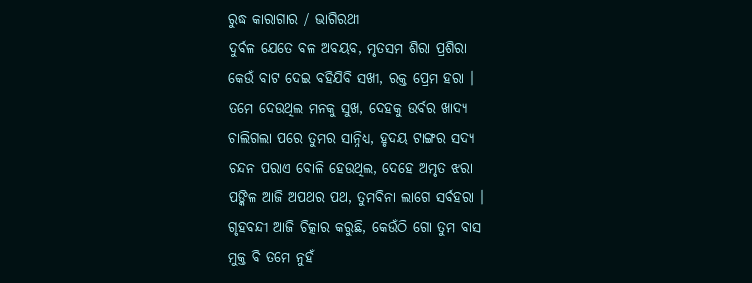ରୁଦ୍ଧ କାରାଗାର / ଭାଗିରଥୀ
ଦୁର୍ବଳ ଯେତେ ବଳ ଅବୟବ, ମୃତସମ ଶିରା ପ୍ରଶିରା
କେଉଁ ବାଟ ଦେଇ ବହିଯିବି ସଖୀ, ରକ୍ତ ପ୍ରେମ ହରା ।
ତମେ ଦେଉଥିଲ ମନକୁ ସୁଖ, ଦେହକୁ ଉର୍ବର ଖାଦ୍ୟ
ଚାଲିଗଲା ପରେ ତୁମର ସାନ୍ନିଧ୍ୟ, ହୃଦୟ ଟାଙ୍ଗର ସଦ୍ୟ
ଚନ୍ଦନ ପରାଏ ବୋଳି ହେଉଥିଲ, ଦେହେ ଅମୃତ ଝରା
ପଙ୍କିଳ ଆଜି ଅପଥର ପଥ, ତୁମବିନା ଲାଗେ ସର୍ବହରା ।
ଗୃହବନ୍ଦୀ ଆଜି ଚିତ୍କାର କରୁଛି, କେଉଁଠି ଗୋ ତୁମ ବାସ
ମୁକ୍ତ ବି ତମେ ନୁହଁ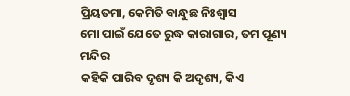ପ୍ରିୟତମା, କେମିତି ବାନ୍ଧୁଛ ନିଃଶ୍ଵାସ
ମୋ ପାଇଁ ଯେତେ ରୁଦ୍ଧ କାରାଗାର, ତମ ପୂଣ୍ୟ ମନ୍ଦିର
କହିକି ପାରିବ ଦୃଶ୍ୟ କି ଅଦୃଶ୍ୟ, କିଏ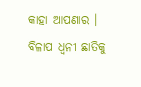କାହା ଆପଣାର ।
ବିଳାପ ଧ୍ଵନୀ ଛାତିକୁ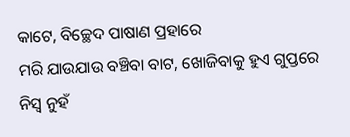କାଟେ, ବିଚ୍ଛେଦ ପାଷାଣ ପ୍ରହାରେ
ମରି ଯାଉଯାଉ ବଞ୍ଚିବା ବାଟ, ଖୋଜିବାକୁ ହୁଏ ଗୁପ୍ତରେ
ନିସ୍ଵ ନୁହଁ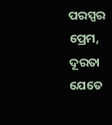ପରସ୍ପର ପ୍ରେମ, ଦୂରତା ଯେତେ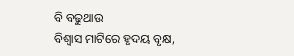ବି ବଢୁଥାଉ
ବିଶ୍ବାସ ମାଟିରେ ହୃଦୟ ବୃକ୍ଷ,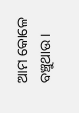ଆମ କୋଳେ ବଞ୍ଚୁଥାଉ ।